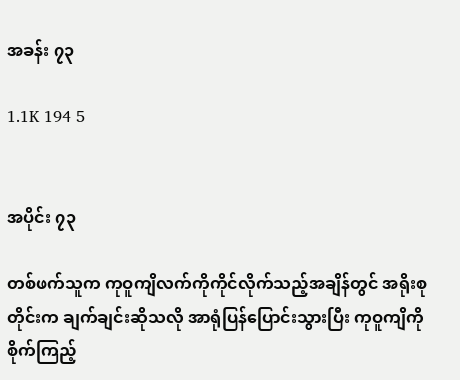အခန်း ၇၃

1.1K 194 5


အပိုင်း ၇၃

တစ်ဖက်သူက ကုဝူကျိလက်ကိုကိုင်လိုက်သည့်အချိန်တွင် အရိုးစုတိုင်းက ချက်ချင်းဆိုသလို အာရုံပြန်ပြောင်းသွားပြီး ကုဝူကျိကိုစိုက်ကြည့်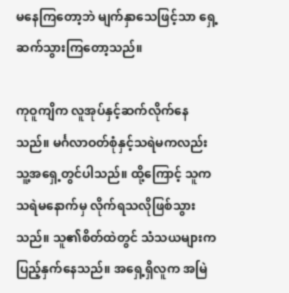မနေကြတော့ဘဲ မျက်နှာသေဖြင့်သာ ရှေ့ဆက်သွားကြတော့သည်။

ကုဝူကျိက လူအုပ်နှင့်ဆက်လိုက်နေသည်။ မင်္ဂလာဝတ်စုံနှင့်သရဲမကလည်း သူ့အရှေ့တွင်ပါသည်။ ထို့ကြောင့် သူက သရဲမနောက်မှ လိုက်ရသလိုဖြစ်သွားသည်။ သူ၏စိတ်ထဲတွင် သံသယများက ပြည့်နှက်နေသည်။ အရှေ့ရှိလူက အမြဲ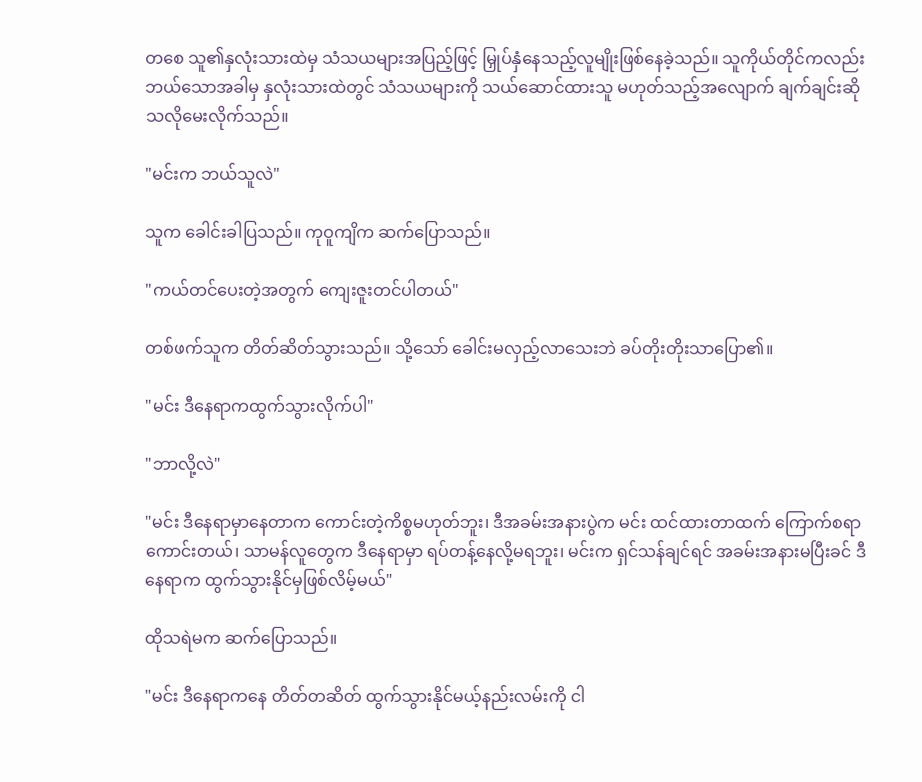တစေ သူ၏နှလုံးသားထဲမှ သံသယများအပြည့်ဖြင့် မြှုပ်နှံနေသည့်လူမျိုးဖြစ်နေခဲ့သည်။ သူကိုယ်တိုင်ကလည်း ဘယ်သောအခါမှ နှလုံးသားထဲတွင် သံသယများကို သယ်ဆောင်ထားသူ မဟုတ်သည့်အလျောက် ချက်ချင်းဆိုသလိုမေးလိုက်သည်။

"မင်းက ဘယ်သူလဲ"

သူက ခေါင်းခါပြသည်။ ကုဝူကျိက ဆက်ပြောသည်။

"ကယ်တင်ပေးတဲ့အတွက် ကျေးဇူးတင်ပါတယ်"

တစ်ဖက်သူက တိတ်ဆိတ်သွားသည်။ သို့သော် ခေါင်းမလှည့်လာသေးဘဲ ခပ်တိုးတိုးသာပြော၏။

"မင်း ဒီနေရာကထွက်သွားလိုက်ပါ"

"ဘာလို့လဲ"

"မင်း ဒီနေရာမှာနေတာက ကောင်းတဲ့ကိစ္စမဟုတ်ဘူး၊ ဒီအခမ်းအနားပွဲက မင်း ထင်ထားတာထက် ကြောက်စရာကောင်းတယ်၊ သာမန်လူတွေက ဒီနေရာမှာ ရပ်တန့်နေလို့မရဘူး၊ မင်းက ရှင်သန်ချင်ရင် အခမ်းအနားမပြီးခင် ဒီနေရာက ထွက်သွားနိုင်မှဖြစ်လိမ့်မယ်"

ထိုသရဲမက ဆက်ပြောသည်။

"မင်း ဒီနေရာကနေ တိတ်တဆိတ် ထွက်သွားနိုင်မယ့်နည်းလမ်းကို ငါ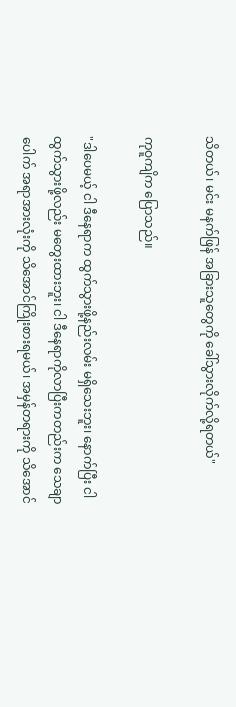သိတယ်၊ မင်း မနက်ဖြန် အခြားသူတွေကို ခေါ်သွားလိုက်လို့ရတယ်"

ကုဝူကျိက ပြောသည်။

"ဒါပေမယ့် ငါ ဒီနေရာက ထွက်သွားဖို့နည်းလမ်း မရှိသေးဘူး၊ နောက်ပြီး ငါ ထွက်သွားဖို့လည်း မတွေးထားဘူး၊ ငါ ဒီနေရာကိုလာပြီးကတည်းက သေချာပေါက် အရာအားလုံးကို သိအောင်ကြိုးစားရမယ်၊ အမှန်တရားကို သိအောင်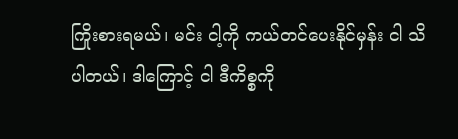ကြိုးစားရမယ်၊ မင်း ငါ့ကို ကယ်တင်ပေးနိုင်မှန်း ငါ သိပါတယ်၊ ဒါကြောင့် ငါ ဒီကိစ္စကို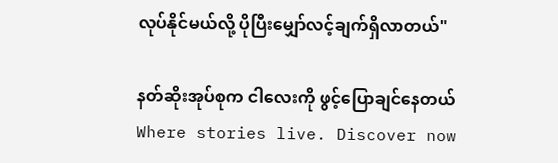လုပ်နိုင်မယ်လို့ ပိုပြီးမျှော်လင့်ချက်ရှိလာတယ်"

နတ်ဆိုးအုပ်စုက ငါလေးကို ဖွင့်ပြောချင်နေတယ်Where stories live. Discover now